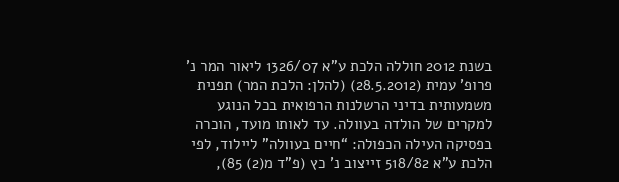בשנת 2012 חוללה הלכת ע”א 1326/07 ליאור המר נ’ פרופ’ עמית (28.5.2012) (להלן: הלכת המר) תפנית משמעותית בדיני הרשלנות הרפואית בכל הנוגע למקרים של הולדה בעוולה. עד לאותו מועד, הוכרה בפסיקה העילה הכפולה: “חיים בעוולה” ליילוד, לפי הלכת ע”א 518/82 זייצוב נ’ כץ (פ”ד מ(2) 85),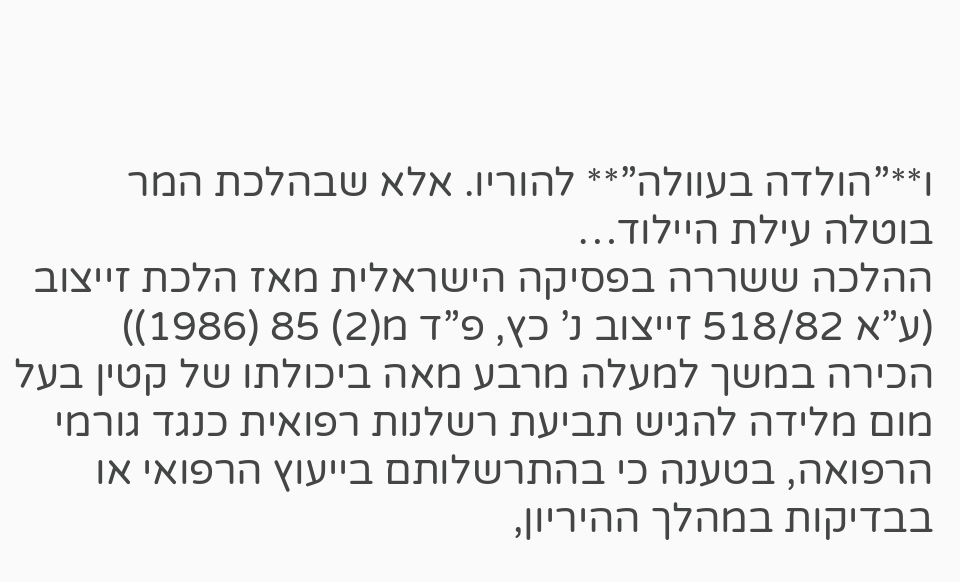ו**”הולדה בעוולה”** להוריו. אלא שבהלכת המר בוטלה עילת היילוד…
ההלכה ששררה בפסיקה הישראלית מאז הלכת זייצוב (ע”א 518/82 זייצוב נ’ כץ, פ”ד מ(2) 85 (1986)) הכירה במשך למעלה מרבע מאה ביכולתו של קטין בעל מום מלידה להגיש תביעת רשלנות רפואית כנגד גורמי הרפואה, בטענה כי בהתרשלותם בייעוץ הרפואי או בבדיקות במהלך ההיריון,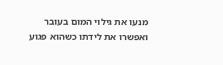מנעו את גילוי המום בעובר ואפשרו את לידתו כשהוא פגוע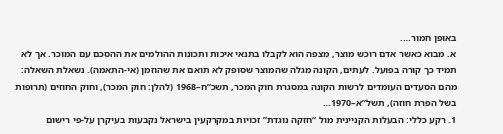באופן חמור….
א. מבוא כאשר אדם רוכש מוצר, מצפה הוא לקבלו בתנאי איכות ותכונות ההולמים את ההסכם עם המוכר. אך לא תמיד כך קורה בפועל. לעתים, הקונה מגלה שהמוצר שסופק לא תואם את שהוזמן (אי-התאמה). נשאלת השאלה: מהם הסעדים העומדים לרשות הקונה במסגרת חוק המכר, תשכ”ח–1968 (להלן: חוק המכר), וחוק החוזים (תרופות בשל הפרת חוזה), תשל”א–1970…
1. רקע כללי: הבעלות הקניינית מול “חזקה נוגדת” זכויות במקרקעין בישראל נקבעות בעיקרן על-פי רישום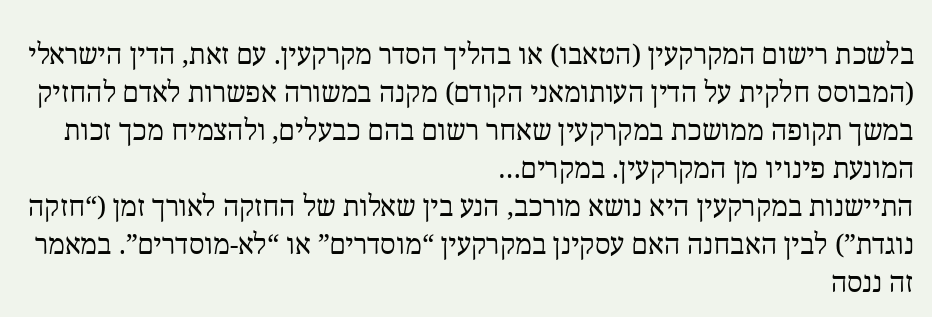בלשכת רישום המקרקעין (הטאבו) או בהליך הסדר מקרקעין. עם זאת, הדין הישראלי (המבוסס חלקית על הדין העותומאני הקודם) מקנה במשורה אפשרות לאדם להחזיק במשך תקופה ממושכת במקרקעין שאחר רשום בהם כבעלים, ולהצמיח מכך זכות המונעת פינויו מן המקרקעין. במקרים…
התיישנות במקרקעין היא נושא מורכב, הנע בין שאלות של החזקה לאורך זמן (“חזקה נוגדת”) לבין האבחנה האם עסקינן במקרקעין “מוסדרים” או “לא-מוסדרים”. במאמר זה ננסה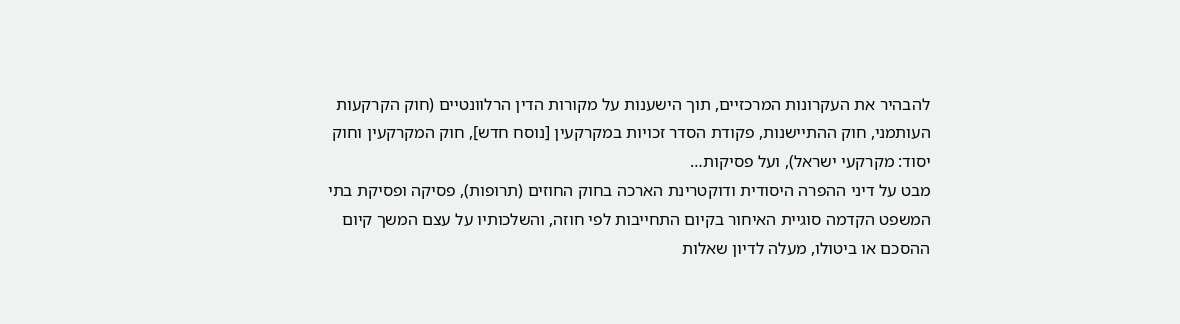להבהיר את העקרונות המרכזיים, תוך הישענות על מקורות הדין הרלוונטיים (חוק הקרקעות העותמני, חוק ההתיישנות, פקודת הסדר זכויות במקרקעין [נוסח חדש], חוק המקרקעין וחוק יסוד: מקרקעי ישראל), ועל פסיקות…
מבט על דיני ההפרה היסודית ודוקטרינת הארכה בחוק החוזים (תרופות), פסיקה ופסיקת בתי המשפט הקדמה סוגיית האיחור בקיום התחייבות לפי חוזה, והשלכותיו על עצם המשך קיום ההסכם או ביטולו, מעלה לדיון שאלות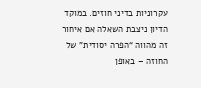עקרוניות בדיני חוזים. במוקד הדיון ניצבת השאלה אם איחור זה מהווה “הפרה יסודית” של החוזה – באופן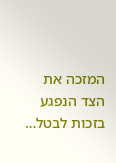המזכה את הצד הנפגע בזכות לבטל…